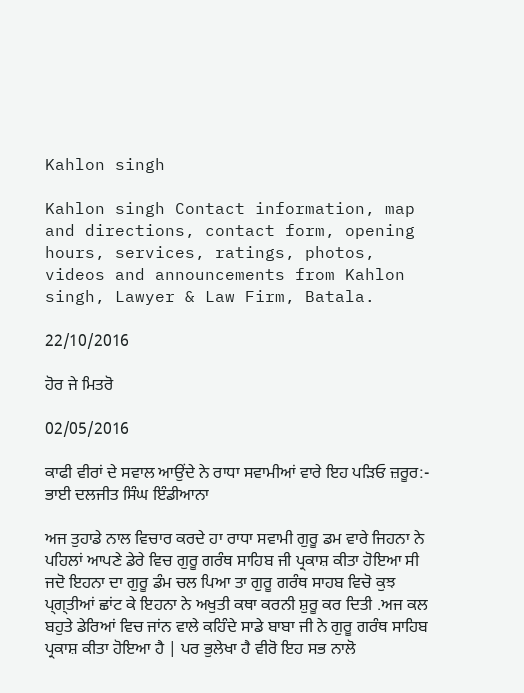Kahlon singh

Kahlon singh Contact information, map and directions, contact form, opening hours, services, ratings, photos, videos and announcements from Kahlon singh, Lawyer & Law Firm, Batala.

22/10/2016

ਹੋਰ ਜੇ ਮਿਤਰੋ

02/05/2016

ਕਾਫੀ ਵੀਰਾਂ ਦੇ ਸਵਾਲ ਆਉਂਦੇ ਨੇ ਰਾਧਾ ਸਵਾਮੀਆਂ ਵਾਰੇ ਇਹ ਪੜਿਓ ਜ਼ਰੂਰ:- ਭਾਈ ਦਲਜੀਤ ਸਿੰਘ ਇੰਡੀਆਨਾ

ਅਜ ਤੁਹਾਡੇ ਨਾਲ ਵਿਚਾਰ ਕਰਦੇ ਹਾ ਰਾਧਾ ਸਵਾਮੀ ਗੁਰੂ ਡਮ ਵਾਰੇ ਜਿਹਨਾ ਨੇ ਪਹਿਲਾਂ ਆਪਣੇ ਡੇਰੇ ਵਿਚ ਗੁਰੂ ਗਰੰਥ ਸਾਹਿਬ ਜੀ ਪ੍ਰਕਾਸ਼ ਕੀਤਾ ਹੋਇਆ ਸੀ ਜਦੋ ਇਹਨਾ ਦਾ ਗੁਰੂ ਡੰਮ ਚਲ ਪਿਆ ਤਾ ਗੁਰੂ ਗਰੰਥ ਸਾਹਬ ਵਿਚੋ ਕੁਝ ਪ੍ਗ੍ਤੀਆਂ ਛਾਂਟ ਕੇ ਇਹਨਾ ਨੇ ਅਖੁਤੀ ਕਥਾ ਕਰਨੀ ਸ਼ੁਰੂ ਕਰ ਦਿਤੀ .ਅਜ ਕਲ ਬਹੁਤੇ ਡੇਰਿਆਂ ਵਿਚ ਜਾਂਨ ਵਾਲੇ ਕਹਿੰਦੇ ਸਾਡੇ ਬਾਬਾ ਜੀ ਨੇ ਗੁਰੂ ਗਰੰਥ ਸਾਹਿਬ ਪ੍ਰਕਾਸ਼ ਕੀਤਾ ਹੋਇਆ ਹੈ | ਪਰ ਭੁਲੇਖਾ ਹੈ ਵੀਰੋ ਇਹ ਸਭ ਨਾਲੋ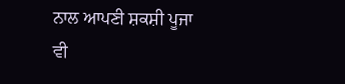ਨਾਲ ਆਪਣੀ ਸ਼ਕਸ਼ੀ ਪੂਜਾ ਵੀ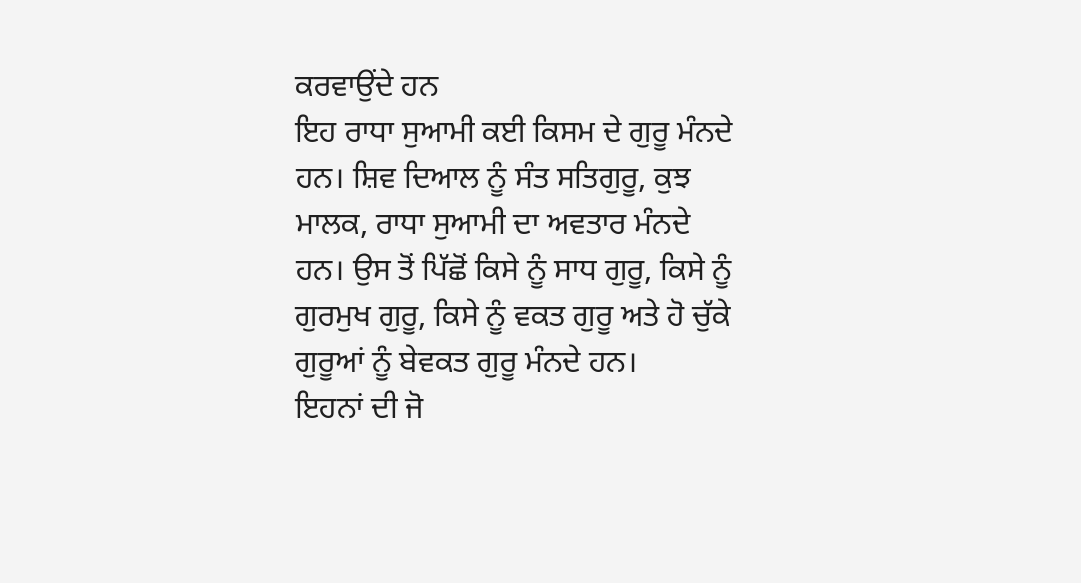ਕਰਵਾਉਂਦੇ ਹਨ
ਇਹ ਰਾਧਾ ਸੁਆਮੀ ਕਈ ਕਿਸਮ ਦੇ ਗੁਰੂ ਮੰਨਦੇ ਹਨ। ਸ਼ਿਵ ਦਿਆਲ ਨੂੰ ਸੰਤ ਸਤਿਗੁਰੂ, ਕੁਝ ਮਾਲਕ, ਰਾਧਾ ਸੁਆਮੀ ਦਾ ਅਵਤਾਰ ਮੰਨਦੇ ਹਨ। ਉਸ ਤੋਂ ਪਿੱਛੋਂ ਕਿਸੇ ਨੂੰ ਸਾਧ ਗੁਰੂ, ਕਿਸੇ ਨੂੰ ਗੁਰਮੁਖ ਗੁਰੂ, ਕਿਸੇ ਨੂੰ ਵਕਤ ਗੁਰੂ ਅਤੇ ਹੋ ਚੁੱਕੇ ਗੁਰੂਆਂ ਨੂੰ ਬੇਵਕਤ ਗੁਰੂ ਮੰਨਦੇ ਹਨ।
ਇਹਨਾਂ ਦੀ ਜੋ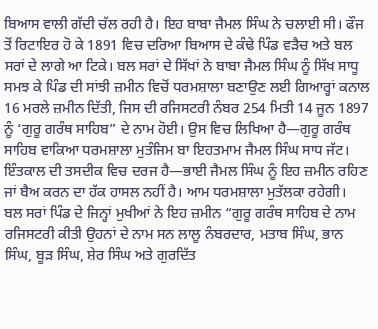ਬਿਆਸ ਵਾਲੀ ਗੱਦੀ ਚੱਲ ਰਹੀ ਹੈ। ਇਹ ਬਾਬਾ ਜੈਮਲ ਸਿੰਘ ਨੇ ਚਲਾਈ ਸੀ। ਫੌਜ ਤੋਂ ਰਿਟਾਇਰ ਹੋ ਕੇ 1891 ਵਿਚ ਦਰਿਆ ਬਿਆਸ ਦੇ ਕੰਢੇ ਪਿੰਡ ਵੜੈਚ ਅਤੇ ਬਲ ਸਰਾਂ ਦੇ ਲਾਗੇ ਆ ਟਿਕੇ। ਬਲ ਸਰਾਂ ਦੇ ਸਿੱਖਾਂ ਨੇ ਬਾਬਾ ਜੈਮਲ ਸਿੰਘ ਨੂੰ ਸਿੱਖ ਸਾਧੂ ਸਮਝ ਕੇ ਪਿੰਡ ਦੀ ਸਾਂਝੀ ਜ਼ਮੀਨ ਵਿਚੋਂ ਧਰਮਸ਼ਾਲਾ ਬਣਾਉਣ ਲਈ ਗਿਆਰ੍ਹਾਂ ਕਨਾਲ 16 ਮਰਲੇ ਜ਼ਮੀਨ ਦਿੱਤੀ, ਜਿਸ ਦੀ ਰਜਿਸਟਰੀ ਨੰਬਰ 254 ਮਿਤੀ 14 ਜੂਨ 1897 ਨੂੰ ‘ਗੁਰੂ ਗਰੰਥ ਸਾਹਿਬ” ਦੇ ਨਾਮ ਹੋਈ। ਉਸ ਵਿਚ ਲਿਖਿਆ ਹੈ—ਗੁਰੂ ਗਰੰਥ ਸਾਹਿਬ ਵਾਕਿਆ ਧਰਮਸ਼ਾਲਾ ਮੁਤੰਜਿਮ ਬਾ ਇਹਤਮਾਮ ਜੈਮਲ ਸਿੰਘ ਸਾਧ ਜੱਟ।
ਇੰਤਕਾਲ ਦੀ ਤਸਦੀਕ ਵਿਚ ਦਰਜ ਹੈ—ਭਾਈ ਜੈਮਲ ਸਿੰਘ ਨੂੰ ਇਹ ਜ਼ਮੀਨ ਰਹਿਣ ਜਾਂ ਬੈਅ ਕਰਨ ਦਾ ਹੱਕ ਹਾਸਲ ਨਹੀਂ ਹੈ। ਆਮ ਧਰਮਸ਼ਾਲਾ ਮੁਤੱਲਕਾ ਰਹੇਗੀ।
ਬਲ ਸਰਾਂ ਪਿੰਡ ਦੇ ਜਿਨ੍ਹਾਂ ਮੁਖੀਆਂ ਨੇ ਇਹ ਜ਼ਮੀਨ “ਗੁਰੂ ਗਰੰਥ ਸਾਹਿਬ ਦੇ ਨਾਮ ਰਜਿਸਟਰੀ ਕੀਤੀ ਉਹਨਾਂ ਦੇ ਨਾਮ ਸਨ ਲਾਲੂ ਨੰਬਰਦਾਰ, ਮਤਾਬ ਸਿੰਘ, ਭਾਨ ਸਿੰਘ, ਬੂੜ ਸਿੰਘ, ਸ਼ੇਰ ਸਿੰਘ ਅਤੇ ਗੁਰਦਿੱਤ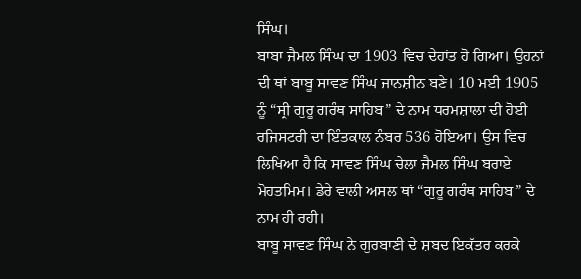ਸਿੰਘ।
ਬਾਬਾ ਜੈਮਲ ਸਿੰਘ ਦਾ 1903 ਵਿਚ ਦੇਹਾਂਤ ਹੋ ਗਿਆ। ਉਹਨਾਂ ਦੀ ਥਾਂ ਬਾਬੂ ਸਾਵਣ ਸਿੰਘ ਜਾਨਸ਼ੀਨ ਬਣੇ। 10 ਮਈ 1905 ਨੂੰ “ਸ੍ਰੀ ਗੁਰੂ ਗਰੰਥ ਸਾਹਿਬ” ਦੇ ਨਾਮ ਧਰਮਸ਼ਾਲਾ ਦੀ ਹੋਈ ਰਜਿਸਟਰੀ ਦਾ ਇੰਤਕਾਲ ਨੰਬਰ 536 ਹੋਇਆ। ਉਸ ਵਿਚ ਲਿਖਿਆ ਹੈ ਕਿ ਸਾਵਣ ਸਿੰਘ ਚੇਲਾ ਜੈਮਲ ਸਿੰਘ ਬਰਾਏ ਮੋਹਤਮਿਮ। ਡੇਰੇ ਵਾਲੀ ਅਸਲ ਥਾਂ “ਗੁਰੂ ਗਰੰਥ ਸਾਹਿਬ” ਦੇ ਨਾਮ ਹੀ ਰਹੀ।
ਬਾਬੂ ਸਾਵਣ ਸਿੰਘ ਨੇ ਗੁਰਬਾਣੀ ਦੇ ਸ਼ਬਦ ਇਕੱਤਰ ਕਰਕੇ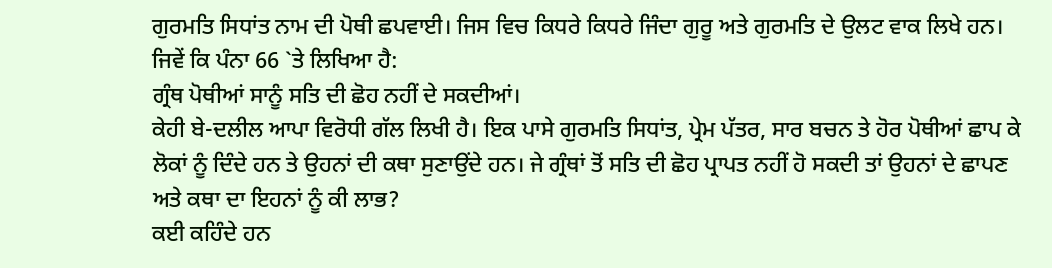ਗੁਰਮਤਿ ਸਿਧਾਂਤ ਨਾਮ ਦੀ ਪੋਥੀ ਛਪਵਾਈ। ਜਿਸ ਵਿਚ ਕਿਧਰੇ ਕਿਧਰੇ ਜਿੰਦਾ ਗੁਰੂ ਅਤੇ ਗੁਰਮਤਿ ਦੇ ਉਲਟ ਵਾਕ ਲਿਖੇ ਹਨ। ਜਿਵੇਂ ਕਿ ਪੰਨਾ 66 `ਤੇ ਲਿਖਿਆ ਹੈ:
ਗ੍ਰੰਥ ਪੋਥੀਆਂ ਸਾਨੂੰ ਸਤਿ ਦੀ ਛੋਹ ਨਹੀਂ ਦੇ ਸਕਦੀਆਂ।
ਕੇਹੀ ਬੇ-ਦਲੀਲ ਆਪਾ ਵਿਰੋਧੀ ਗੱਲ ਲਿਖੀ ਹੈ। ਇਕ ਪਾਸੇ ਗੁਰਮਤਿ ਸਿਧਾਂਤ, ਪ੍ਰੇਮ ਪੱਤਰ, ਸਾਰ ਬਚਨ ਤੇ ਹੋਰ ਪੋਥੀਆਂ ਛਾਪ ਕੇ ਲੋਕਾਂ ਨੂੰ ਦਿੰਦੇ ਹਨ ਤੇ ਉਹਨਾਂ ਦੀ ਕਥਾ ਸੁਣਾਉਂਦੇ ਹਨ। ਜੇ ਗ੍ਰੰਥਾਂ ਤੋਂ ਸਤਿ ਦੀ ਛੋਹ ਪ੍ਰਾਪਤ ਨਹੀਂ ਹੋ ਸਕਦੀ ਤਾਂ ਉਹਨਾਂ ਦੇ ਛਾਪਣ ਅਤੇ ਕਥਾ ਦਾ ਇਹਨਾਂ ਨੂੰ ਕੀ ਲਾਭ?
ਕਈ ਕਹਿੰਦੇ ਹਨ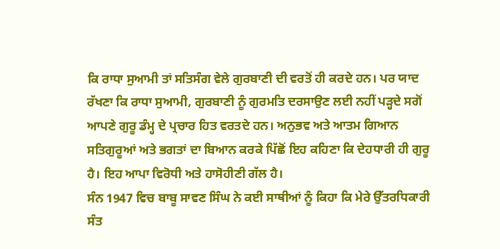ਕਿ ਰਾਧਾ ਸੁਆਮੀ ਤਾਂ ਸਤਿਸੰਗ ਵੇਲੇ ਗੁਰਬਾਣੀ ਦੀ ਵਰਤੋਂ ਹੀ ਕਰਦੇ ਹਨ। ਪਰ ਯਾਦ ਰੱਖਣਾ ਕਿ ਰਾਧਾ ਸੁਆਮੀ, ਗੁਰਬਾਣੀ ਨੂੰ ਗੁਰਮਤਿ ਦਰਸਾਉਣ ਲਈ ਨਹੀਂ ਪੜ੍ਹਦੇ ਸਗੋਂ ਆਪਣੇ ਗੁਰੂ ਡੰਮ੍ਹ ਦੇ ਪ੍ਰਚਾਰ ਹਿਤ ਵਰਤਦੇ ਹਨ। ਅਨੁਭਵ ਅਤੇ ਆਤਮ ਗਿਆਨ ਸਤਿਗੁਰੂਆਂ ਅਤੇ ਭਗਤਾਂ ਦਾ ਬਿਆਨ ਕਰਕੇ ਪਿੱਛੋਂ ਇਹ ਕਹਿਣਾ ਕਿ ਦੇਹਧਾਰੀ ਹੀ ਗੁਰੂ ਹੈ। ਇਹ ਆਪਾ ਵਿਰੋਧੀ ਅਤੇ ਹਾਸੋਹੀਣੀ ਗੱਲ ਹੈ।
ਸੰਨ 1947 ਵਿਚ ਬਾਬੂ ਸਾਵਣ ਸਿੰਘ ਨੇ ਕਈ ਸਾਥੀਆਂ ਨੂੰ ਕਿਹਾ ਕਿ ਮੇਰੇ ਉੱਤਰਧਿਕਾਰੀ ਸੰਤ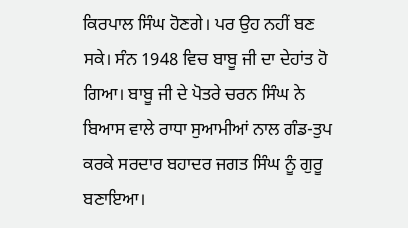ਕਿਰਪਾਲ ਸਿੰਘ ਹੋਣਗੇ। ਪਰ ਉਹ ਨਹੀਂ ਬਣ ਸਕੇ। ਸੰਨ 1948 ਵਿਚ ਬਾਬੂ ਜੀ ਦਾ ਦੇਹਾਂਤ ਹੋ ਗਿਆ। ਬਾਬੂ ਜੀ ਦੇ ਪੋਤਰੇ ਚਰਨ ਸਿੰਘ ਨੇ ਬਿਆਸ ਵਾਲੇ ਰਾਧਾ ਸੁਆਮੀਆਂ ਨਾਲ ਗੰਡ-ਤੁਪ ਕਰਕੇ ਸਰਦਾਰ ਬਹਾਦਰ ਜਗਤ ਸਿੰਘ ਨੂੰ ਗੁਰੂ ਬਣਾਇਆ।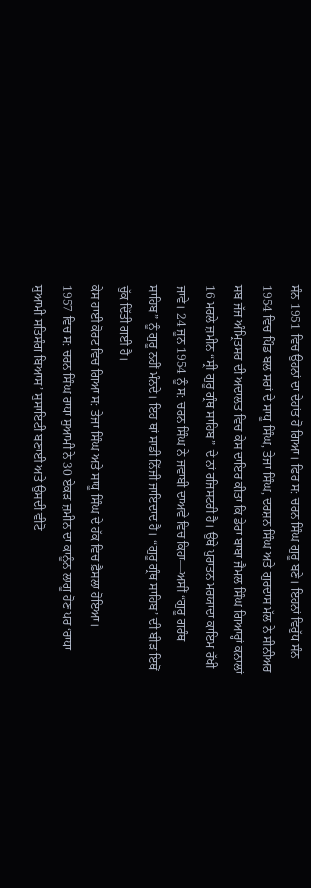ਸੰਨ 1951 ਵਿਚ ਉਹਨਾਂ ਦਾ ਦੇਹਾਂਤ ਹੋ ਗਿਆ। ਫਿਰ ਸ: ਚਰਨ ਸਿੰਘ ਗੁਰੂ ਬਣੇ। ਇਹਨਾਂ ਵਿਰੁੱਧ ਸੰਨ 1954 ਵਿਚ ਪਿੰਡ ਬਲ ਸਰਾਂ ਦੇ ਸਾਧੂ ਸਿੰਘ, ਤੇਜਾ ਸਿੰਘ, ਦਰਸ਼ਨ ਸਿੰਘ ਅਤੇ ਗੁਰਦਾਸ ਮੱਲ ਨੇ ਸੀਨੀਅਰ ਸਬ ਜੱਜ ਅੰਮ੍ਰਿਤਸਰ ਦੀ ਅਦਾਲਤ ਵਿਚ ਕੇਸ ਦਾਇਰ ਕੀਤਾ ਕਿ ਡੇਰਾ ਬਾਬਾ ਜੈਮਲ ਸਿੰਘ ਗਿਆਰ੍ਹਾਂ ਕਨਾਲਾਂ 16 ਮਰਲੇ ਜ਼ਮੀਨ “ਸ੍ਰੀ ਗੁਰੂ ਗ੍ਰੰਥ ਸਾਹਿਬ” ਦੇ ਨਾਂ ਰਜਿਸਟਰੀ ਹੈ। ਉਥੇ ਪੁਰਾਤਨ ਮਰਯਾਦਾ ਕਾਇਮ ਰੱਖੀ ਜਾਵੇ। 24 ਜੂਨ 1954 ਨੂੰ ਸ: ਚਰਨ ਸਿੰਘ ਨੇ ਜਵਾਬੀ ਦਾਅਵੇ ਵਿਚ ਕਿਹਾ—ਅਸੀਂ “ਗੁਰੂ ਗਰੰਥ ਸਾਹਿਬ” ਨੂੰ ਗੁਰੂ ਨਹੀਂ ਮੰਨਦੇ। ਇਹ ਥਾਂ ਸਾਡੀ ਨਿੱਜੀ ਜਾਇਦਾਦ ਹੈ। “ਗੁਰੂ ਗ੍ਰੰਥ ਸਾਹਿਬ’ ਦੀ ਬੀੜ ਇਥੋਂ ਚੁੱਕ ਦਿੱਤੀ ਗਈ ਹੈ।
ਕੇਸ ਹਾਈ ਕੋਰਟ ਵਿਚ ਗਿਆ ਸ: ਤੇਜਾ ਸਿੰਘ ਅਤੇ ਸਾਧੂ ਸਿੰਘ ਦੇ ਹੱਕ ਵਿਚ ਫ਼ੈਸਲਾ ਹੋਇਆ।
1957 ਵਿਚ ਸ: ਚਰਨ ਸਿੰਘ ਰਾਧਾ ਸੁਆਮੀ ਨੇ 30 ਏਕੜ ਜ਼ਮੀਨ ਦਾ ਕਾਨੂੰਨ ਲਾਗੂ ਹੋਣ ਪਰ ‘ਰਾਧਾ ਸੁਆਮੀ ਸਤਿਸੰਗ ਬਿਆਸ’ ਸੁਸਾਇਟੀ ਬਣਾਈ ਅਤੇ ਉਸਦੀ ਵੀਟੋ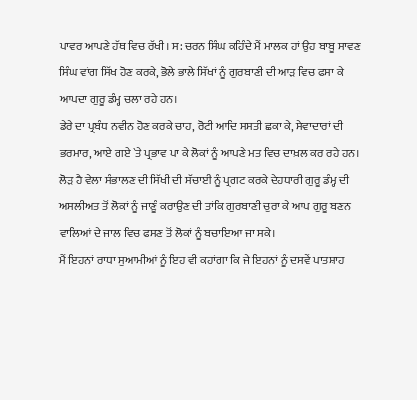ਪਾਵਰ ਆਪਣੇ ਹੱਥ ਵਿਚ ਰੱਖੀ। ਸ: ਚਰਨ ਸਿੰਘ ਕਹਿੰਦੇ ਮੈਂ ਮਾਲਕ ਹਾਂ ਉਹ ਬਾਬੂ ਸਾਵਣ ਸਿੰਘ ਵਾਂਗ ਸਿੱਖ ਹੋਣ ਕਰਕੇ, ਭੋਲੇ ਭਾਲੇ ਸਿੱਖਾਂ ਨੂੰ ਗੁਰਬਾਣੀ ਦੀ ਆੜ ਵਿਚ ਫਸਾ ਕੇ ਆਪਦਾ ਗੁਰੂ ਡੰਮ੍ਹ ਚਲਾ ਰਹੇ ਹਨ।
ਡੇਰੇ ਦਾ ਪ੍ਰਬੰਧ ਨਵੀਨ ਹੋਣ ਕਰਕੇ ਚਾਹ, ਰੋਟੀ ਆਦਿ ਸਸਤੀ ਛਕਾ ਕੇ, ਸੇਵਾਦਾਰਾਂ ਦੀ ਭਰਮਾਰ, ਆਏ ਗਏ `ਤੇ ਪ੍ਰਭਾਵ ਪਾ ਕੇ ਲੋਕਾਂ ਨੂੰ ਆਪਣੇ ਮਤ ਵਿਚ ਦਾਖ਼ਲ ਕਰ ਰਹੇ ਹਨ। ਲੋੜ ਹੈ ਵੇਲਾ ਸੰਭਾਲਣ ਦੀ ਸਿੱਖੀ ਦੀ ਸੱਚਾਈ ਨੂੰ ਪ੍ਰਗਟ ਕਰਕੇ ਦੇਹਧਾਰੀ ਗੁਰੂ ਡੰਮ੍ਹ ਦੀ ਅਸਲੀਅਤ ਤੋਂ ਲੋਕਾਂ ਨੂੰ ਜਾਣੂੰ ਕਰਾਉਣ ਦੀ ਤਾਂਕਿ ਗੁਰਬਾਣੀ ਚੁਰਾ ਕੇ ਆਪ ਗੁਰੂ ਬਣਨ ਵਾਲਿਆਂ ਦੇ ਜਾਲ ਵਿਚ ਫਸਣ ਤੋਂ ਲੋਕਾਂ ਨੂੰ ਬਚਾਇਆ ਜਾ ਸਕੇ।
ਮੈਂ ਇਹਨਾਂ ਰਾਧਾ ਸੁਆਮੀਆਂ ਨੂੰ ਇਹ ਵੀ ਕਹਾਂਗਾ ਕਿ ਜੇ ਇਹਨਾਂ ਨੂੰ ਦਸਵੇਂ ਪਾਤਸ਼ਾਹ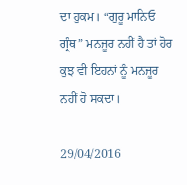ਦਾ ਹੁਕਮ। “ਗੁਰੂ ਮਾਨਿਓ ਗ੍ਰੰਥ” ਮਨਜੂਰ ਨਹੀਂ ਹੈ ਤਾਂ ਹੋਰ ਕੁਝ ਵੀ ਇਹਨਾਂ ਨੂੰ ਮਨਜੂਰ ਨਹੀਂ ਹੋ ਸਕਦਾ।

29/04/2016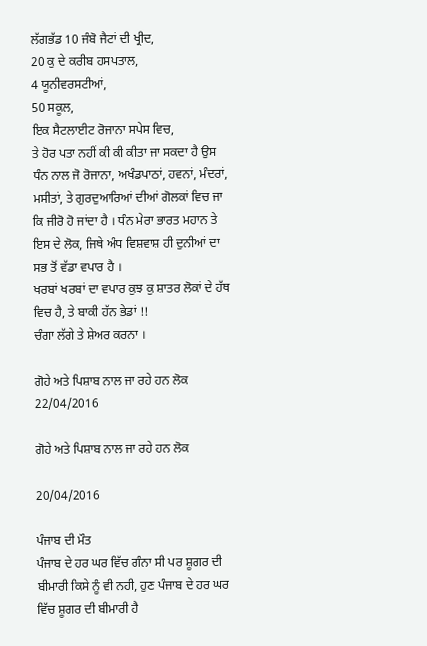ਲੱਗਭੱਡ 10 ਜੰਬੋ ਜੈਟਾਂ ਦੀ ਖ੍ਰੀਦ,
20 ਕੁ ਦੇ ਕਰੀਬ ਹਸਪਤਾਲ,
4 ਯੂਨੀਵਰਸਟੀਆਂ,
50 ਸਕੂਲ,
ਇਕ ਸੈਟਲਾਈਟ ਰੋਜਾਨਾ ਸਪੇਸ ਵਿਚ,
ਤੇ ਹੋਰ ਪਤਾ ਨਹੀਂ ਕੀ ਕੀ ਕੀਤਾ ਜਾ ਸਕਦਾ ਹੈ ਉਸ ਧੰਨ ਨਾਲ ਜੋ ਰੋਜਾਨਾ, ਅਖੰਡਪਾਠਾਂ, ਹਵਨਾਂ, ਮੰਦਰਾਂ, ਮਸੀਤਾਂ, ਤੇ ਗੁਰਦੁਆਰਿਆਂ ਦੀਆਂ ਗੋਲਕਾਂ ਵਿਚ ਜਾ ਕਿ ਜੀਰੋ ਹੋ ਜਾਂਦਾ ਹੈ । ਧੰਨ ਮੇਰਾ ਭਾਰਤ ਮਹਾਨ ਤੇ ਇਸ ਦੇ ਲੋਕ, ਜਿਥੇ ਅੰਧ ਵਿਸ਼ਵਾਸ਼ ਹੀ ਦੁਨੀਆਂ ਦਾ ਸਭ ਤੋਂ ਵੱਡਾ ਵਪਾਰ ਹੈ ।
ਖਰਬਾਂ ਖਰਬਾਂ ਦਾ ਵਪਾਰ ਕੁਝ ਕੁ ਸ਼ਾਤਰ ਲੋਕਾਂ ਦੇ ਹੱਥ ਵਿਚ ਹੈ, ਤੇ ਬਾਕੀ ਹੱਨ ਭੇਡਾਂ !!
ਚੰਗਾ ਲੱਗੇ ਤੇ ਸ਼ੇਅਰ ਕਰਨਾ ।

ਗੋਹੇ ਅਤੇ ਪਿਸ਼ਾਬ ਨਾਲ ਜਾ ਰਹੇ ਹਨ ਲੋਕ
22/04/2016

ਗੋਹੇ ਅਤੇ ਪਿਸ਼ਾਬ ਨਾਲ ਜਾ ਰਹੇ ਹਨ ਲੋਕ

20/04/2016

ਪੰਜਾਬ ਦੀ ਮੌਤ
ਪੰਜਾਬ ਦੇ ਹਰ ਘਰ ਵਿੱਚ ਗੰਨਾ ਸੀ ਪਰ ਸ਼ੂਗਰ ਦੀ ਬੀਮਾਰੀ ਕਿਸੇ ਨੂੰ ਵੀ ਨਹੀ, ਹੁਣ ਪੰਜਾਬ ਦੇ ਹਰ ਘਰ ਵਿੱਚ ਸ਼ੂਗਰ ਦੀ ਬੀਮਾਰੀ ਹੈ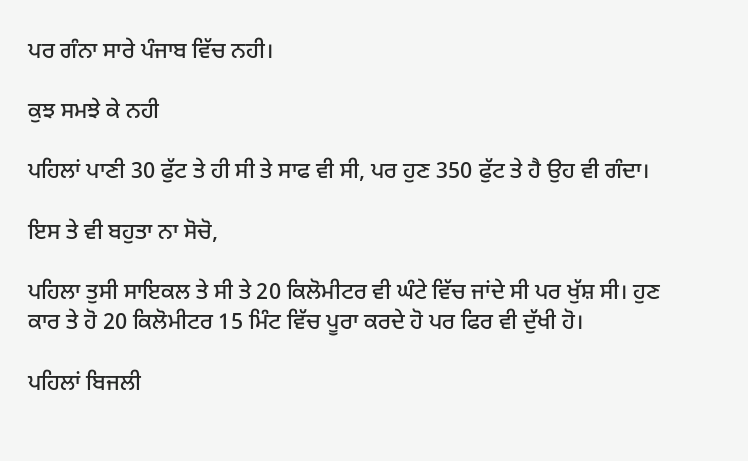ਪਰ ਗੰਨਾ ਸਾਰੇ ਪੰਜਾਬ ਵਿੱਚ ਨਹੀ।

ਕੁਝ ਸਮਝੇ ਕੇ ਨਹੀ

ਪਹਿਲਾਂ ਪਾਣੀ 30 ਫੁੱਟ ਤੇ ਹੀ ਸੀ ਤੇ ਸਾਫ ਵੀ ਸੀ, ਪਰ ਹੁਣ 350 ਫੁੱਟ ਤੇ ਹੈ ਉਹ ਵੀ ਗੰਦਾ।

ਇਸ ਤੇ ਵੀ ਬਹੁਤਾ ਨਾ ਸੋਚੋ,

ਪਹਿਲਾ ਤੁਸੀ ਸਾਇਕਲ ਤੇ ਸੀ ਤੇ 20 ਕਿਲੋਮੀਟਰ ਵੀ ਘੰਟੇ ਵਿੱਚ ਜਾਂਦੇ ਸੀ ਪਰ ਖੁੱਸ਼ ਸੀ। ਹੁਣ ਕਾਰ ਤੇ ਹੋ 20 ਕਿਲੋਮੀਟਰ 15 ਮਿੰਟ ਵਿੱਚ ਪੂਰਾ ਕਰਦੇ ਹੋ ਪਰ ਫਿਰ ਵੀ ਦੁੱਖੀ ਹੋ।

ਪਹਿਲਾਂ ਬਿਜਲੀ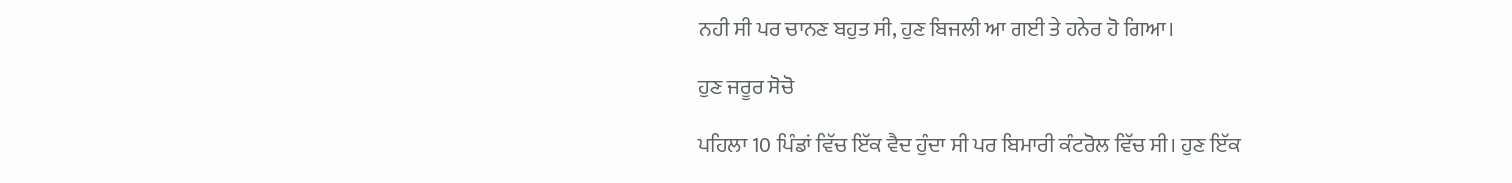ਨਹੀ ਸੀ ਪਰ ਚਾਨਣ ਬਹੁਤ ਸੀ, ਹੁਣ ਬਿਜਲੀ ਆ ਗਈ ਤੇ ਹਨੇਰ ਹੋ ਗਿਆ।

ਹੁਣ ਜਰੂਰ ਸੋਚੋ

ਪਹਿਲਾ 10 ਪਿੰਡਾਂ ਵਿੱਚ ਇੱਕ ਵੈਦ ਹੁੰਦਾ ਸੀ ਪਰ ਬਿਮਾਰੀ ਕੰਟਰੋਲ ਵਿੱਚ ਸੀ। ਹੁਣ ਇੱਕ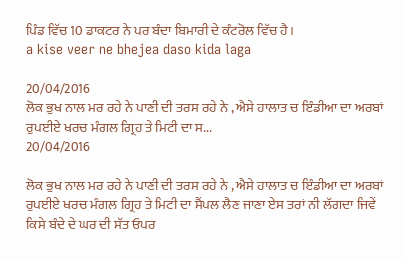ਪਿੰਡ ਵਿੱਚ 10 ਡਾਕਟਰ ਨੇ ਪਰ ਬੰਦਾ ਬਿਮਾਰੀ ਦੇ ਕੰਟਰੋਲ ਵਿੱਚ ਹੈ।
a kise veer ne bhejea daso kida laga

20/04/2016
ਲੋਕ ਭੁਖ ਨਾਲ ਮਰ ਰਹੇ ਨੇ ਪਾਣੀ ਦੀ ਤਰਸ ਰਹੇ ਨੇ , ਐਸੇ ਹਾਲਾਤ ਚ ਇੰਡੀਆ ਦਾ ਅਰਬਾਂ ਰੁਪਈਏ ਖਰਚ ਮੰਗਲ ਗ੍ਰਿਹ ਤੇ ਮਿਟੀ ਦਾ ਸ...
20/04/2016

ਲੋਕ ਭੁਖ ਨਾਲ ਮਰ ਰਹੇ ਨੇ ਪਾਣੀ ਦੀ ਤਰਸ ਰਹੇ ਨੇ , ਐਸੇ ਹਾਲਾਤ ਚ ਇੰਡੀਆ ਦਾ ਅਰਬਾਂ ਰੁਪਈਏ ਖਰਚ ਮੰਗਲ ਗ੍ਰਿਹ ਤੇ ਮਿਟੀ ਦਾ ਸੈਂਪਲ ਲੈਣ ਜਾਣਾ ਏਸ ਤਰਾਂ ਨੀ ਲੱਗਦਾ ਜਿਵੇਂ ਕਿਸੇ ਬੰਦੇ ਦੇ ਘਰ ਦੀ ਸੱਤ ਓਪਰ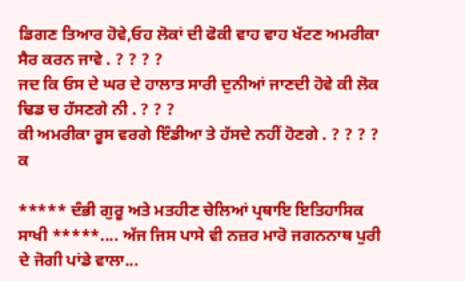ਡਿਗਣ ਤਿਆਰ ਹੋਵੇ,ਓਹ ਲੋਕਾਂ ਦੀ ਫੋਕੀ ਵਾਹ ਵਾਹ ਖੱਟਣ ਅਮਰੀਕਾ ਸੈਰ ਕਰਨ ਜਾਵੇ . ? ? ? ?
ਜਦ ਕਿ ਓਸ ਦੇ ਘਰ ਦੇ ਹਾਲਾਤ ਸਾਰੀ ਦੁਨੀਆਂ ਜਾਣਦੀ ਹੋਵੇ ਕੀ ਲੋਕ ਢਿਡ ਚ ਹੱਸਣਗੇ ਨੀ . ? ? ?
ਕੀ ਅਮਰੀਕਾ ਰੂਸ ਵਰਗੇ ਇੰਡੀਆ ਤੇ ਹੱਸਦੇ ਨਹੀਂ ਹੋਣਗੇ . ? ? ? ?
ਕ

***** ਦੰਭੀ ਗੁਰੂ ਅਤੇ ਮਤਹੀਣ ਚੇਲਿਆਂ ਪ੍ਰਥਾਇ ਇਤਿਹਾਸਿਕ ਸਾਖੀ *****.... ਅੱਜ ਜਿਸ ਪਾਸੇ ਵੀ ਨਜ਼ਰ ਮਾਰੋ ਜਗਨਨਾਥ ਪੁਰੀ ਦੇ ਜੋਗੀ ਪਾਂਡੇ ਵਾਲਾ...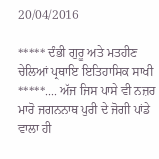20/04/2016

***** ਦੰਭੀ ਗੁਰੂ ਅਤੇ ਮਤਹੀਣ ਚੇਲਿਆਂ ਪ੍ਰਥਾਇ ਇਤਿਹਾਸਿਕ ਸਾਖੀ *****.... ਅੱਜ ਜਿਸ ਪਾਸੇ ਵੀ ਨਜ਼ਰ ਮਾਰੋ ਜਗਨਨਾਥ ਪੁਰੀ ਦੇ ਜੋਗੀ ਪਾਂਡੇ ਵਾਲਾ ਹੀ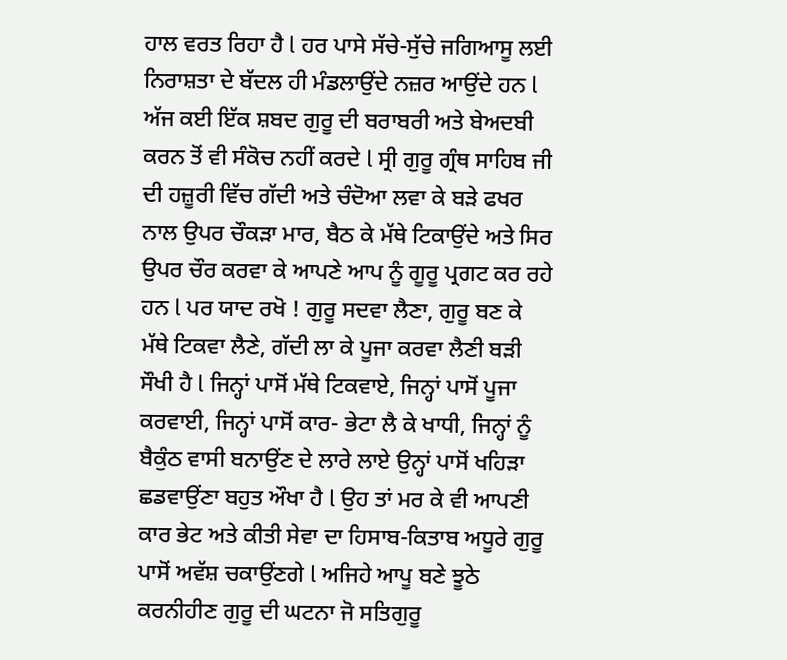ਹਾਲ ਵਰਤ ਰਿਹਾ ਹੈ l ਹਰ ਪਾਸੇ ਸੱਚੇ-ਸੁੱਚੇ ਜਗਿਆਸੂ ਲਈ ਨਿਰਾਸ਼ਤਾ ਦੇ ਬੱਦਲ ਹੀ ਮੰਡਲਾਉਂਦੇ ਨਜ਼ਰ ਆਉਂਦੇ ਹਨ l ਅੱਜ ਕਈ ਇੱਕ ਸ਼ਬਦ ਗੁਰੂ ਦੀ ਬਰਾਬਰੀ ਅਤੇ ਬੇਅਦਬੀ ਕਰਨ ਤੋਂ ਵੀ ਸੰਕੋਚ ਨਹੀਂ ਕਰਦੇ l ਸ੍ਰੀ ਗੁਰੂ ਗ੍ਰੰਥ ਸਾਹਿਬ ਜੀ ਦੀ ਹਜ਼ੂਰੀ ਵਿੱਚ ਗੱਦੀ ਅਤੇ ਚੰਦੋਆ ਲਵਾ ਕੇ ਬੜੇ ਫਖਰ ਨਾਲ ਉਪਰ ਚੌਕੜਾ ਮਾਰ, ਬੈਠ ਕੇ ਮੱਥੇ ਟਿਕਾਉਂਦੇ ਅਤੇ ਸਿਰ ਉਪਰ ਚੌਰ ਕਰਵਾ ਕੇ ਆਪਣੇ ਆਪ ਨੂੰ ਗੂਰੂ ਪ੍ਰਗਟ ਕਰ ਰਹੇ ਹਨ l ਪਰ ਯਾਦ ਰਖੋ ! ਗੁਰੂ ਸਦਵਾ ਲੈਣਾ, ਗੁਰੂ ਬਣ ਕੇ ਮੱਥੇ ਟਿਕਵਾ ਲੈਣੇ, ਗੱਦੀ ਲਾ ਕੇ ਪੂਜਾ ਕਰਵਾ ਲੈਣੀ ਬੜੀ ਸੌਖੀ ਹੈ l ਜਿਨ੍ਹਾਂ ਪਾਸੋਂ ਮੱਥੇ ਟਿਕਵਾਏ, ਜਿਨ੍ਹਾਂ ਪਾਸੋਂ ਪੂਜਾ ਕਰਵਾਈ, ਜਿਨ੍ਹਾਂ ਪਾਸੋਂ ਕਾਰ- ਭੇਟਾ ਲੈ ਕੇ ਖਾਧੀ, ਜਿਨ੍ਹਾਂ ਨੂੰ ਬੈਕੁੰਠ ਵਾਸੀ ਬਨਾਉਂਣ ਦੇ ਲਾਰੇ ਲਾਏ ਉਨ੍ਹਾਂ ਪਾਸੋਂ ਖਹਿੜਾ ਛਡਵਾਉਂਣਾ ਬਹੁਤ ਔਖਾ ਹੈ l ਉਹ ਤਾਂ ਮਰ ਕੇ ਵੀ ਆਪਣੀ ਕਾਰ ਭੇਟ ਅਤੇ ਕੀਤੀ ਸੇਵਾ ਦਾ ਹਿਸਾਬ-ਕਿਤਾਬ ਅਧੂਰੇ ਗੁਰੂ ਪਾਸੋਂ ਅਵੱਸ਼ ਚਕਾਉਂਣਗੇ l ਅਜਿਹੇ ਆਪੂ ਬਣੇ ਝੂਠੇ ਕਰਨੀਹੀਣ ਗੁਰੂ ਦੀ ਘਟਨਾ ਜੋ ਸਤਿਗੁਰੂ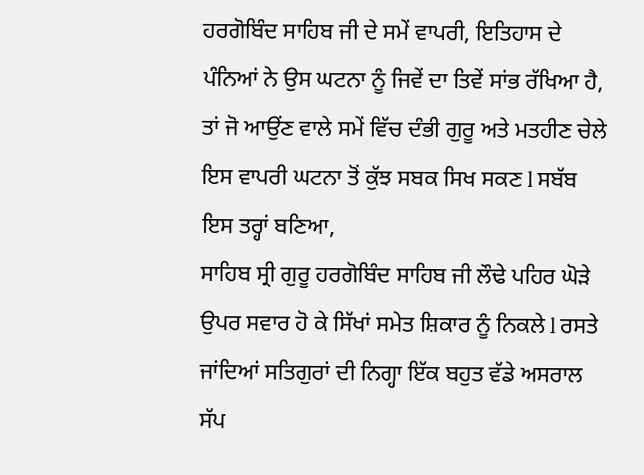ਹਰਗੋਬਿੰਦ ਸਾਹਿਬ ਜੀ ਦੇ ਸਮੇਂ ਵਾਪਰੀ, ਇਤਿਹਾਸ ਦੇ ਪੰਨਿਆਂ ਨੇ ਉਸ ਘਟਨਾ ਨੂੰ ਜਿਵੇਂ ਦਾ ਤਿਵੇਂ ਸਾਂਭ ਰੱਖਿਆ ਹੈ, ਤਾਂ ਜੋ ਆਉਂਣ ਵਾਲੇ ਸਮੇਂ ਵਿੱਚ ਦੰਭੀ ਗੁਰੂ ਅਤੇ ਮਤਹੀਣ ਚੇਲੇ ਇਸ ਵਾਪਰੀ ਘਟਨਾ ਤੋਂ ਕੁੱਝ ਸਬਕ ਸਿਖ ਸਕਣ l ਸਬੱਬ ਇਸ ਤਰ੍ਹਾਂ ਬਣਿਆ,
ਸਾਹਿਬ ਸ੍ਰੀ ਗੁਰੂ ਹਰਗੋਬਿੰਦ ਸਾਹਿਬ ਜੀ ਲੌਢੇ ਪਹਿਰ ਘੋੜੇ ਉਪਰ ਸਵਾਰ ਹੋ ਕੇ ਸਿੱਖਾਂ ਸਮੇਤ ਸ਼ਿਕਾਰ ਨੂੰ ਨਿਕਲੇ l ਰਸਤੇ ਜਾਂਦਿਆਂ ਸਤਿਗੁਰਾਂ ਦੀ ਨਿਗ੍ਹਾ ਇੱਕ ਬਹੁਤ ਵੱਡੇ ਅਸਰਾਲ ਸੱਪ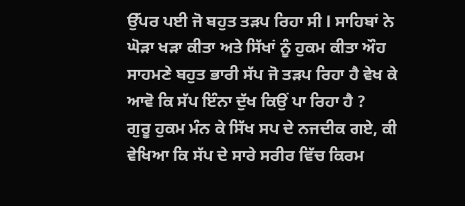ਉੱਪਰ ਪਈ ਜੋ ਬਹੁਤ ਤੜਪ ਰਿਹਾ ਸੀ l ਸਾਹਿਬਾਂ ਨੇ ਘੋੜਾ ਖੜਾ ਕੀਤਾ ਅਤੇ ਸਿੱਖਾਂ ਨੂੰ ਹੁਕਮ ਕੀਤਾ ਔਹ ਸਾਹਮਣੇ ਬਹੁਤ ਭਾਰੀ ਸੱਪ ਜੋ ਤੜਪ ਰਿਹਾ ਹੈ ਵੇਖ ਕੇ ਆਵੋ ਕਿ ਸੱਪ ਇੰਨਾ ਦੁੱਖ ਕਿਉਂ ਪਾ ਰਿਹਾ ਹੈ ?
ਗੁਰੂ ਹੁਕਮ ਮੰਨ ਕੇ ਸਿੱਖ ਸਪ ਦੇ ਨਜਦੀਕ ਗਏ, ਕੀ ਵੇਖਿਆ ਕਿ ਸੱਪ ਦੇ ਸਾਰੇ ਸਰੀਰ ਵਿੱਚ ਕਿਰਮ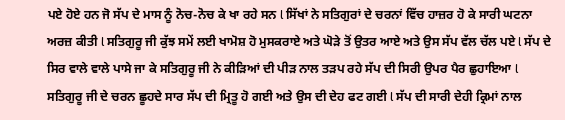ਪਏ ਹੋਏ ਹਨ ਜੋ ਸੱਪ ਦੇ ਮਾਸ ਨੂੰ ਨੋਚ-ਨੋਚ ਕੇ ਖਾ ਰਹੇ ਸਨ l ਸਿੱਖਾਂ ਨੇ ਸਤਿਗੁਰਾਂ ਦੇ ਚਰਨਾਂ ਵਿੱਚ ਹਾਜ਼ਰ ਹੋ ਕੇ ਸਾਰੀ ਘਟਨਾ ਅਰਜ਼ ਕੀਤੀ l ਸਤਿਗੁਰੂ ਜੀ ਕੁੱਝ ਸਮੇਂ ਲਈ ਖਾਮੋਸ਼ ਹੋ ਮੁਸਕਰਾਏ ਅਤੇ ਘੋੜੇ ਤੋਂ ਉਤਰ ਆਏ ਅਤੇ ਉਸ ਸੱਪ ਵੱਲ ਚੱਲ ਪਏ l ਸੱਪ ਦੇ ਸਿਰ ਵਾਲੇ ਵਾਲੇ ਪਾਸੇ ਜਾ ਕੇ ਸਤਿਗੁਰੂ ਜੀ ਨੇ ਕੀੜਿਆਂ ਦੀ ਪੀੜ ਨਾਲ ਤੜਪ ਰਹੇ ਸੱਪ ਦੀ ਸਿਰੀ ਉਪਰ ਪੈਰ ਛੁਹਾਇਆ l ਸਤਿਗੁਰੂ ਜੀ ਦੇ ਚਰਨ ਛੂਹਦੇ ਸਾਰ ਸੱਪ ਦੀ ਮ੍ਰਿਤੂ ਹੋ ਗਈ ਅਤੇ ਉਸ ਦੀ ਦੇਹ ਫਟ ਗਈ l ਸੱਪ ਦੀ ਸਾਰੀ ਦੇਹੀ ਕ੍ਰਿਮਾਂ ਨਾਲ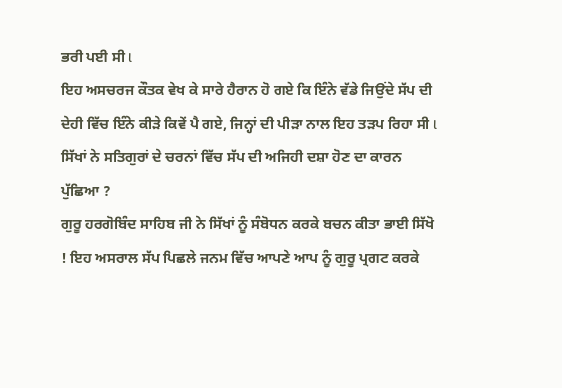ਭਰੀ ਪਈ ਸੀ l
ਇਹ ਅਸਚਰਜ ਕੌਤਕ ਵੇਖ ਕੇ ਸਾਰੇ ਹੈਰਾਨ ਹੋ ਗਏ ਕਿ ਇੰਨੇ ਵੱਡੇ ਜਿਉਂਦੇ ਸੱਪ ਦੀ ਦੇਹੀ ਵਿੱਚ ਇੰਨੇ ਕੀੜੇ ਕਿਵੇਂ ਪੈ ਗਏ, ਜਿਨ੍ਹਾਂ ਦੀ ਪੀੜਾ ਨਾਲ ਇਹ ਤੜਪ ਰਿਹਾ ਸੀ l ਸਿੱਖਾਂ ਨੇ ਸਤਿਗੁਰਾਂ ਦੇ ਚਰਨਾਂ ਵਿੱਚ ਸੱਪ ਦੀ ਅਜਿਹੀ ਦਸ਼ਾ ਹੋਣ ਦਾ ਕਾਰਨ ਪੁੱਛਿਆ ?
ਗੁਰੂ ਹਰਗੋਬਿੰਦ ਸਾਹਿਬ ਜੀ ਨੇ ਸਿੱਖਾਂ ਨੂੰ ਸੰਬੋਧਨ ਕਰਕੇ ਬਚਨ ਕੀਤਾ ਭਾਈ ਸਿੱਖੋ ! ਇਹ ਅਸਰਾਲ ਸੱਪ ਪਿਛਲੇ ਜਨਮ ਵਿੱਚ ਆਪਣੇ ਆਪ ਨੂੰ ਗੁਰੂ ਪ੍ਰਗਟ ਕਰਕੇ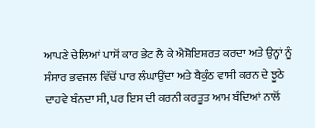ਆਪਣੇ ਚੇਲਿਆਂ ਪਾਸੋਂ ਕਾਰ ਭੇਟ ਲੈ ਕੇ ਐਸ਼ੋਇਸ਼ਰਤ ਕਰਦਾ ਅਤੇ ਉਨ੍ਹਾਂ ਨੂੰ ਸੰਸਾਰ ਭਵਜਲ ਵਿੱਚੋਂ ਪਾਰ ਲੰਘਾਉਂਦਾ ਅਤੇ ਬੈਕੁੰਠ ਵਾਸੀ ਕਰਨ ਦੇ ਝੂਠੇ ਦਾਹਵੇ ਬੰਨਦਾ ਸੀ, ਪਰ ਇਸ ਦੀ ਕਰਨੀ ਕਰਤੂਤ ਆਮ ਬੰਦਿਆਂ ਨਾਲੋਂ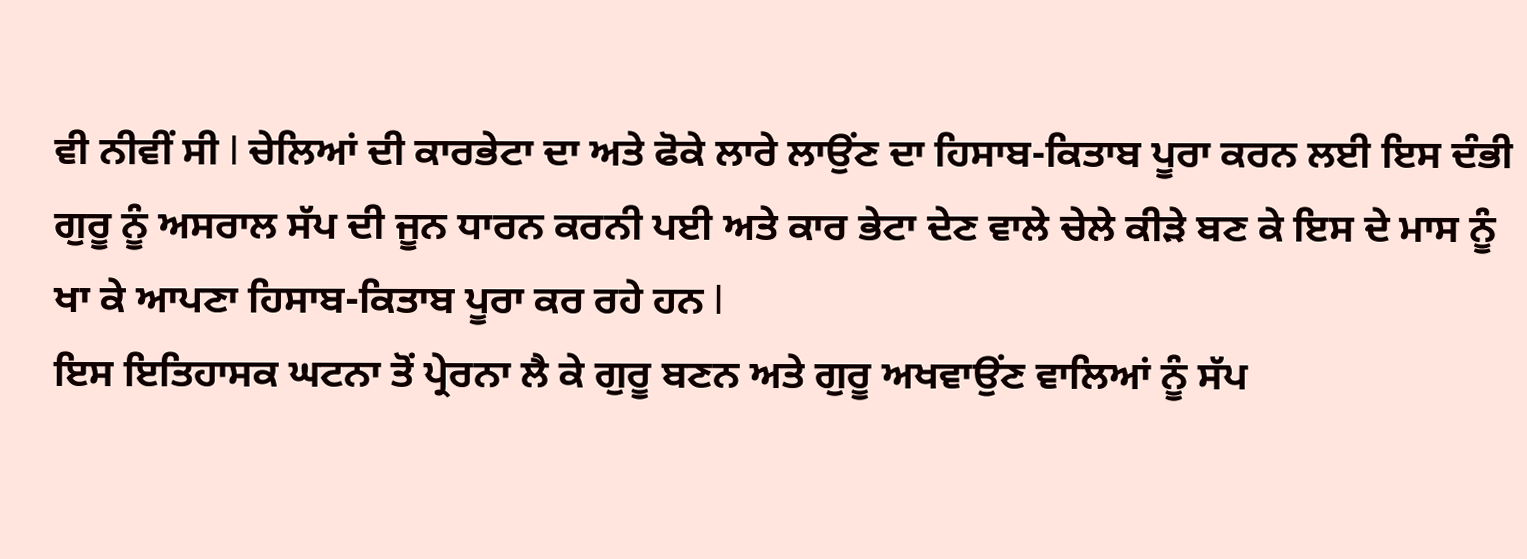ਵੀ ਨੀਵੀਂ ਸੀ l ਚੇਲਿਆਂ ਦੀ ਕਾਰਭੇਟਾ ਦਾ ਅਤੇ ਫੋਕੇ ਲਾਰੇ ਲਾਉਂਣ ਦਾ ਹਿਸਾਬ-ਕਿਤਾਬ ਪੂਰਾ ਕਰਨ ਲਈ ਇਸ ਦੰਭੀ ਗੁਰੂ ਨੂੰ ਅਸਰਾਲ ਸੱਪ ਦੀ ਜੂਨ ਧਾਰਨ ਕਰਨੀ ਪਈ ਅਤੇ ਕਾਰ ਭੇਟਾ ਦੇਣ ਵਾਲੇ ਚੇਲੇ ਕੀੜੇ ਬਣ ਕੇ ਇਸ ਦੇ ਮਾਸ ਨੂੰ ਖਾ ਕੇ ਆਪਣਾ ਹਿਸਾਬ-ਕਿਤਾਬ ਪੂਰਾ ਕਰ ਰਹੇ ਹਨ l
ਇਸ ਇਤਿਹਾਸਕ ਘਟਨਾ ਤੋਂ ਪ੍ਰੇਰਨਾ ਲੈ ਕੇ ਗੁਰੂ ਬਣਨ ਅਤੇ ਗੁਰੂ ਅਖਵਾਉਂਣ ਵਾਲਿਆਂ ਨੂੰ ਸੱਪ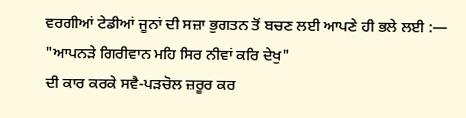ਵਰਗੀਆਂ ਟੇਡੀਆਂ ਜੂਨਾਂ ਦੀ ਸਜ਼ਾ ਭੁਗਤਨ ਤੋਂ ਬਚਣ ਲਈ ਆਪਣੇ ਹੀ ਭਲੇ ਲਈ :—
"ਆਪਨੜੇ ਗਿਰੀਵਾਨ ਮਹਿ ਸਿਰ ਨੀਵਾਂ ਕਰਿ ਦੇਖੁ"
ਦੀ ਕਾਰ ਕਰਕੇ ਸਵੈ-ਪੜਚੋਲ ਜ਼ਰੂਰ ਕਰ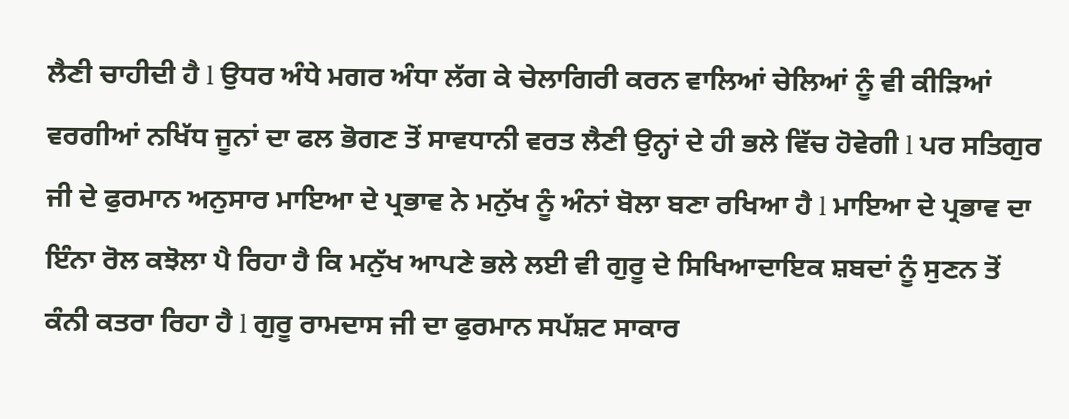ਲੈਣੀ ਚਾਹੀਦੀ ਹੈ l ਉਧਰ ਅੰਧੇ ਮਗਰ ਅੰਧਾ ਲੱਗ ਕੇ ਚੇਲਾਗਿਰੀ ਕਰਨ ਵਾਲਿਆਂ ਚੇਲਿਆਂ ਨੂੰ ਵੀ ਕੀੜਿਆਂ ਵਰਗੀਆਂ ਨਖਿੱਧ ਜੂਨਾਂ ਦਾ ਫਲ ਭੋਗਣ ਤੋਂ ਸਾਵਧਾਨੀ ਵਰਤ ਲੈਣੀ ਉਨ੍ਹਾਂ ਦੇ ਹੀ ਭਲੇ ਵਿੱਚ ਹੋਵੇਗੀ l ਪਰ ਸਤਿਗੁਰ ਜੀ ਦੇ ਫੁਰਮਾਨ ਅਨੁਸਾਰ ਮਾਇਆ ਦੇ ਪ੍ਰਭਾਵ ਨੇ ਮਨੁੱਖ ਨੂੰ ਅੰਨਾਂ ਬੋਲਾ ਬਣਾ ਰਖਿਆ ਹੈ l ਮਾਇਆ ਦੇ ਪ੍ਰਭਾਵ ਦਾ ਇੰਨਾ ਰੋਲ ਕਝੋਲਾ ਪੈ ਰਿਹਾ ਹੈ ਕਿ ਮਨੁੱਖ ਆਪਣੇ ਭਲੇ ਲਈ ਵੀ ਗੁਰੂ ਦੇ ਸਿਖਿਆਦਾਇਕ ਸ਼ਬਦਾਂ ਨੂੰ ਸੁਣਨ ਤੋਂ ਕੰਨੀ ਕਤਰਾ ਰਿਹਾ ਹੈ l ਗੁਰੂ ਰਾਮਦਾਸ ਜੀ ਦਾ ਫੁਰਮਾਨ ਸਪੱਸ਼ਟ ਸਾਕਾਰ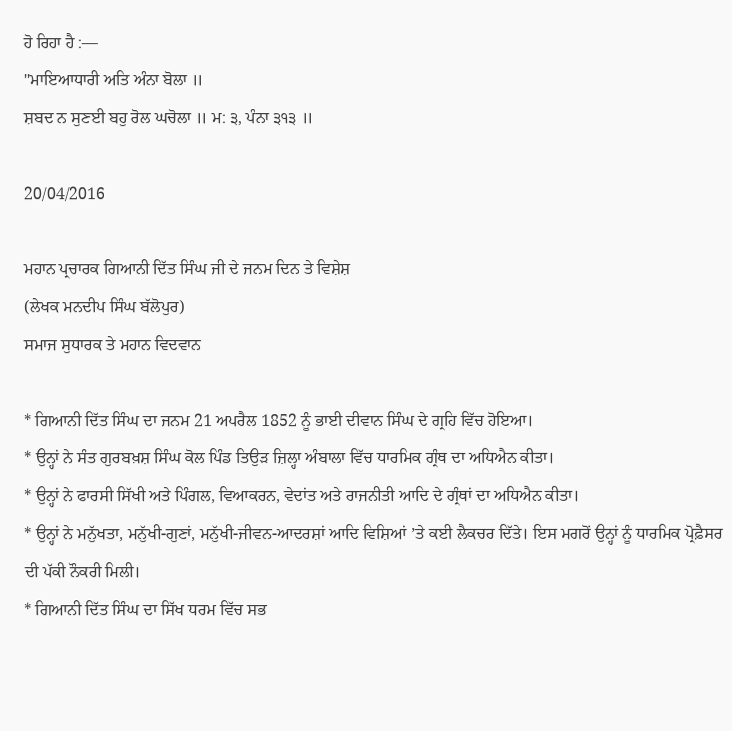ਹੋ ਰਿਹਾ ਹੈ :—
"ਮਾਇਆਧਾਰੀ ਅਤਿ ਅੰਨਾ ਬੋਲਾ ॥
ਸ਼ਬਦ ਨ ਸੁਣਈ ਬਹੁ ਰੋਲ ਘਚੋਲਾ ॥ ਮ: ੩, ਪੰਨਾ ੩੧੩ ॥

20/04/2016

ਮਹਾਨ ਪ੍ਰਚਾਰਕ ਗਿਆਨੀ ਦਿੱਤ ਸਿੰਘ ਜੀ ਦੇ ਜਨਮ ਦਿਨ ਤੇ ਵਿਸ਼ੇਸ਼
(ਲੇਖਕ ਮਨਦੀਪ ਸਿੰਘ ਬੱਲੋਪੁਰ)
ਸਮਾਜ ਸੁਧਾਰਕ ਤੇ ਮਹਾਨ ਵਿਦਵਾਨ

* ਗਿਆਨੀ ਦਿੱਤ ਸਿੰਘ ਦਾ ਜਨਮ 21 ਅਪਰੈਲ 1852 ਨੂੰ ਭਾਈ ਦੀਵਾਨ ਸਿੰਘ ਦੇ ਗ੍ਰਹਿ ਵਿੱਚ ਹੋਇਆ।
* ਉਨ੍ਹਾਂ ਨੇ ਸੰਤ ਗੁਰਬਖ਼ਸ਼ ਸਿੰਘ ਕੋਲ ਪਿੰਡ ਤਿਉੜ ਜ਼ਿਲ੍ਹਾ ਅੰਬਾਲਾ ਵਿੱਚ ਧਾਰਮਿਕ ਗ੍ਰੰਥ ਦਾ ਅਧਿਐਨ ਕੀਤਾ।
* ਉਨ੍ਹਾਂ ਨੇ ਫਾਰਸੀ ਸਿੱਖੀ ਅਤੇ ਪਿੰਗਲ, ਵਿਆਕਰਨ, ਵੇਦਾਂਤ ਅਤੇ ਰਾਜਨੀਤੀ ਆਦਿ ਦੇ ਗ੍ਰੰਥਾਂ ਦਾ ਅਧਿਐਨ ਕੀਤਾ।
* ਉਨ੍ਹਾਂ ਨੇ ਮਨੁੱਖਤਾ, ਮਨੁੱਖੀ-ਗੁਣਾਂ, ਮਨੁੱਖੀ-ਜੀਵਨ-ਆਦਰਸ਼ਾਂ ਆਦਿ ਵਿਸ਼ਿਆਂ ’ਤੇ ਕਈ ਲੈਕਚਰ ਦਿੱਤੇ। ਇਸ ਮਗਰੋਂ ਉਨ੍ਹਾਂ ਨੂੰ ਧਾਰਮਿਕ ਪ੍ਰੋਫ਼ੈਸਰ ਦੀ ਪੱਕੀ ਨੌਕਰੀ ਮਿਲੀ।
* ਗਿਆਨੀ ਦਿੱਤ ਸਿੰਘ ਦਾ ਸਿੱਖ ਧਰਮ ਵਿੱਚ ਸਭ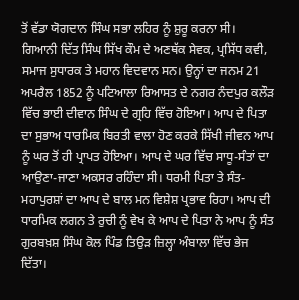ਤੋਂ ਵੱਡਾ ਯੋਗਦਾਨ ਸਿੰਘ ਸਭਾ ਲਹਿਰ ਨੂੰ ਸ਼ੁਰੂ ਕਰਨਾ ਸੀ।
ਗਿਆਨੀ ਦਿੱਤ ਸਿੰਘ ਸਿੱਖ ਕੌਮ ਦੇ ਅਣਥੱਕ ਸੇਵਕ, ਪ੍ਰਸਿੱਧ ਕਵੀ, ਸਮਾਜ ਸੁਧਾਰਕ ਤੇ ਮਹਾਨ ਵਿਦਵਾਨ ਸਨ। ਉਨ੍ਹਾਂ ਦਾ ਜਨਮ 21 ਅਪਰੈਲ 1852 ਨੂੰ ਪਟਿਆਲਾ ਰਿਆਸਤ ਦੇ ਨਗਰ ਨੰਦਪੁਰ ਕਲੌੜ ਵਿੱਚ ਭਾਈ ਦੀਵਾਨ ਸਿੰਘ ਦੇ ਗ੍ਰਹਿ ਵਿੱਚ ਹੋਇਆ। ਆਪ ਦੇ ਪਿਤਾ ਦਾ ਸੁਭਾਅ ਧਾਰਮਿਕ ਬਿਰਤੀ ਵਾਲਾ ਹੋਣ ਕਰਕੇ ਸਿੱਖੀ ਜੀਵਨ ਆਪ ਨੂੰ ਘਰ ਤੋਂ ਹੀ ਪ੍ਰਾਪਤ ਹੋਇਆ। ਆਪ ਦੇ ਘਰ ਵਿੱਚ ਸਾਧੂ-ਸੰਤਾਂ ਦਾ ਆਉਣਾ-ਜਾਣਾ ਅਕਸਰ ਰਹਿੰਦਾ ਸੀ। ਧਰਮੀ ਪਿਤਾ ਤੇ ਸੰਤ-ਮਹਾਪੁਰਸ਼ਾਂ ਦਾ ਆਪ ਦੇ ਬਾਲ ਮਨ ਵਿਸ਼ੇਸ਼ ਪ੍ਰਭਾਵ ਰਿਹਾ। ਆਪ ਦੀ ਧਾਰਮਿਕ ਲਗਨ ਤੇ ਰੁਚੀ ਨੂੰ ਵੇਖ ਕੇ ਆਪ ਦੇ ਪਿਤਾ ਨੇ ਆਪ ਨੂੰ ਸੰਤ ਗੁਰਬਖ਼ਸ਼ ਸਿੰਘ ਕੋਲ ਪਿੰਡ ਤਿਉੜ ਜ਼ਿਲ੍ਹਾ ਅੰਬਾਲਾ ਵਿੱਚ ਭੇਜ ਦਿੱਤਾ।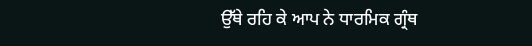ਉੱਥੇ ਰਹਿ ਕੇ ਆਪ ਨੇ ਧਾਰਮਿਕ ਗ੍ਰੰਥ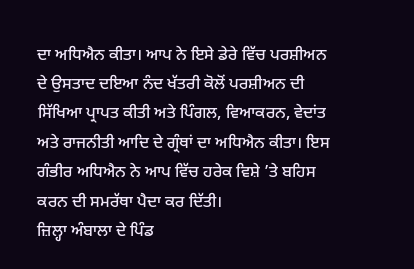ਦਾ ਅਧਿਐਨ ਕੀਤਾ। ਆਪ ਨੇ ਇਸੇ ਡੇਰੇ ਵਿੱਚ ਪਰਸ਼ੀਅਨ ਦੇ ਉਸਤਾਦ ਦਇਆ ਨੰਦ ਖੱਤਰੀ ਕੋਲੋਂ ਪਰਸ਼ੀਅਨ ਦੀ ਸਿੱਖਿਆ ਪ੍ਰਾਪਤ ਕੀਤੀ ਅਤੇ ਪਿੰਗਲ, ਵਿਆਕਰਨ, ਵੇਦਾਂਤ ਅਤੇ ਰਾਜਨੀਤੀ ਆਦਿ ਦੇ ਗ੍ਰੰਥਾਂ ਦਾ ਅਧਿਐਨ ਕੀਤਾ। ਇਸ ਗੰਭੀਰ ਅਧਿਐਨ ਨੇ ਆਪ ਵਿੱਚ ਹਰੇਕ ਵਿਸ਼ੇ ’ਤੇ ਬਹਿਸ ਕਰਨ ਦੀ ਸਮਰੱਥਾ ਪੈਦਾ ਕਰ ਦਿੱਤੀ।
ਜ਼ਿਲ੍ਹਾ ਅੰਬਾਲਾ ਦੇ ਪਿੰਡ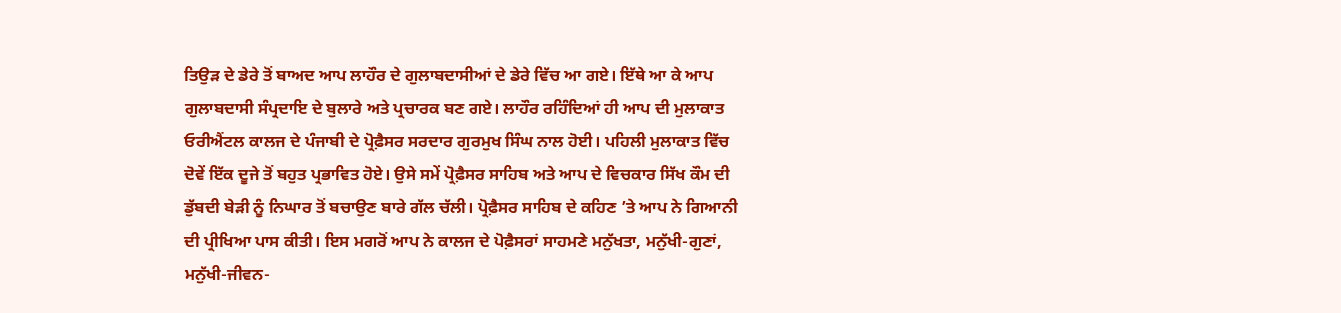ਤਿਉੜ ਦੇ ਡੇਰੇ ਤੋਂ ਬਾਅਦ ਆਪ ਲਾਹੌਰ ਦੇ ਗੁਲਾਬਦਾਸੀਆਂ ਦੇ ਡੇਰੇ ਵਿੱਚ ਆ ਗਏ। ਇੱਥੇ ਆ ਕੇ ਆਪ ਗੁਲਾਬਦਾਸੀ ਸੰਪ੍ਰਦਾਇ ਦੇ ਬੁਲਾਰੇ ਅਤੇ ਪ੍ਰਚਾਰਕ ਬਣ ਗਏ। ਲਾਹੌਰ ਰਹਿੰਦਿਆਂ ਹੀ ਆਪ ਦੀ ਮੁਲਾਕਾਤ ਓਰੀਐਂਟਲ ਕਾਲਜ ਦੇ ਪੰਜਾਬੀ ਦੇ ਪ੍ਰੋਫ਼ੈਸਰ ਸਰਦਾਰ ਗੁਰਮੁਖ ਸਿੰਘ ਨਾਲ ਹੋਈ। ਪਹਿਲੀ ਮੁਲਾਕਾਤ ਵਿੱਚ ਦੋਵੇਂ ਇੱਕ ਦੂਜੇ ਤੋਂ ਬਹੁਤ ਪ੍ਰਭਾਵਿਤ ਹੋਏ। ਉਸੇ ਸਮੇਂ ਪ੍ਰੋਫ਼ੈਸਰ ਸਾਹਿਬ ਅਤੇ ਆਪ ਦੇ ਵਿਚਕਾਰ ਸਿੱਖ ਕੌਮ ਦੀ ਡੁੱਬਦੀ ਬੇੜੀ ਨੂੰ ਨਿਘਾਰ ਤੋਂ ਬਚਾਉਣ ਬਾਰੇ ਗੱਲ ਚੱਲੀ। ਪ੍ਰੋਫ਼ੈਸਰ ਸਾਹਿਬ ਦੇ ਕਹਿਣ ’ਤੇ ਆਪ ਨੇ ਗਿਆਨੀ ਦੀ ਪ੍ਰੀਖਿਆ ਪਾਸ ਕੀਤੀ। ਇਸ ਮਗਰੋਂ ਆਪ ਨੇ ਕਾਲਜ ਦੇ ਪੋਫ਼ੈਸਰਾਂ ਸਾਹਮਣੇ ਮਨੁੱਖਤਾ, ਮਨੁੱਖੀ-ਗੁਣਾਂ, ਮਨੁੱਖੀ-ਜੀਵਨ-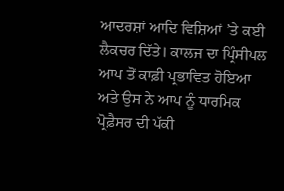ਆਦਰਸ਼ਾਂ ਆਦਿ ਵਿਸ਼ਿਆਂ ’ਤੇ ਕਈ ਲੈਕਚਰ ਦਿੱਤੇ। ਕਾਲਜ ਦਾ ਪ੍ਰਿੰਸੀਪਲ ਆਪ ਤੋਂ ਕਾਫ਼ੀ ਪ੍ਰਭਾਵਿਤ ਹੋਇਆ ਅਤੇ ਉਸ ਨੇ ਆਪ ਨੂੰ ਧਾਰਮਿਕ ਪ੍ਰੋਫ਼ੈਸਰ ਦੀ ਪੱਕੀ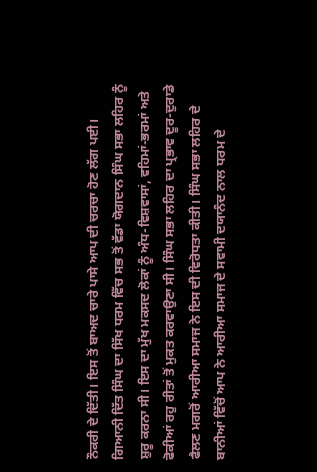ਨੌਕਰੀ ਦੇ ਦਿੱਤੀ। ਇਸ ਤੋਂ ਬਾਅਦ ਚਾਰੇ ਪਾਸੇ ਆਪ ਦੀ ਚਰਚਾ ਹੋਣ ਲੱਗ ਪਈ।
ਗਿਆਨੀ ਦਿੱਤ ਸਿੰਘ ਦਾ ਸਿੱਖ ਧਰਮ ਵਿੱਚ ਸਭ ਤੋਂ ਵੱਡਾ ਯੋਗਦਾਨ ਸਿੰਘ ਸਭਾ ਲਹਿਰ ਨੂੰ ਸ਼ੁਰੂ ਕਰਨਾ ਸੀ। ਇਸ ਦਾ ਮੁੱਖ ਮਕਸਦ ਲੋਕਾਂ ਨੂੰ ਅੰਧ-ਵਿਸ਼ਵਾਸਾਂ, ਵਹਿਮਾਂ-ਭਰਮਾਂ ਅਤੇ ਫੋਕੀਆਂ ਰਹੁ ਰੀਤਾਂ ਤੋਂ ਮੁਕਤ ਕਰਵਾਉਣਾ ਸੀ। ਸਿੰਘ ਸਭਾ ਲਹਿਰ ਦਾ ਪ੍ਰਭਾਵ ਦੂਰ-ਦੁਰਾਡੇ ਫੈਲਣ ਮਗਰੋਂ ਆਰੀਆ ਸਮਾਜ ਨੇ ਇਸ ਦੀ ਵਿਰੋਧਤਾ ਕੀਤੀ। ਸਿੰਘ ਸਭਾ ਲਹਿਰ ਦੇ ਬਾਨੀਆਂ ਵਿੱਚੋਂ ਆਪ ਨੇ ਆਰੀਆ ਸਮਾਜ ਦੇ ਸਵਾਮੀ ਦਯਾਨੰਦ ਨਾਲ ਧਰਮ ਦੇ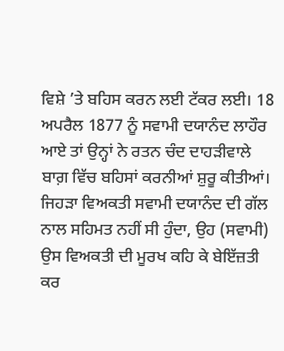ਵਿਸ਼ੇ ’ਤੇ ਬਹਿਸ ਕਰਨ ਲਈ ਟੱਕਰ ਲਈ। 18 ਅਪਰੈਲ 1877 ਨੂੰ ਸਵਾਮੀ ਦਯਾਨੰਦ ਲਾਹੌਰ ਆਏ ਤਾਂ ਉਨ੍ਹਾਂ ਨੇ ਰਤਨ ਚੰਦ ਦਾਹੜੀਵਾਲੇ ਬਾਗ਼ ਵਿੱਚ ਬਹਿਸਾਂ ਕਰਨੀਆਂ ਸ਼ੁਰੂ ਕੀਤੀਆਂ। ਜਿਹੜਾ ਵਿਅਕਤੀ ਸਵਾਮੀ ਦਯਾਨੰਦ ਦੀ ਗੱਲ ਨਾਲ ਸਹਿਮਤ ਨਹੀਂ ਸੀ ਹੁੰਦਾ, ਉਹ (ਸਵਾਮੀ) ਉਸ ਵਿਅਕਤੀ ਦੀ ਮੂਰਖ ਕਹਿ ਕੇ ਬੇਇੱਜ਼ਤੀ ਕਰ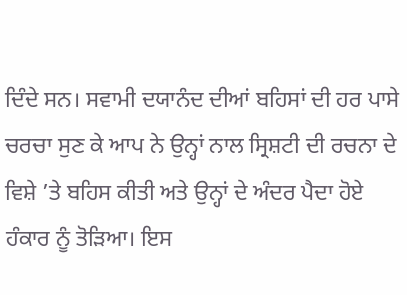ਦਿੰਦੇ ਸਨ। ਸਵਾਮੀ ਦਯਾਨੰਦ ਦੀਆਂ ਬਹਿਸਾਂ ਦੀ ਹਰ ਪਾਸੇ ਚਰਚਾ ਸੁਣ ਕੇ ਆਪ ਨੇ ਉਨ੍ਹਾਂ ਨਾਲ ਸ੍ਰਿਸ਼ਟੀ ਦੀ ਰਚਨਾ ਦੇ ਵਿਸ਼ੇ ’ਤੇ ਬਹਿਸ ਕੀਤੀ ਅਤੇ ਉਨ੍ਹਾਂ ਦੇ ਅੰਦਰ ਪੈਦਾ ਹੋਏ ਹੰਕਾਰ ਨੂੰ ਤੋੜਿਆ। ਇਸ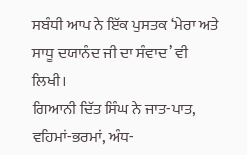ਸਬੰਧੀ ਆਪ ਨੇ ਇੱਕ ਪੁਸਤਕ ‘ਮੇਰਾ ਅਤੇ ਸਾਧੂ ਦਯਾਨੰਦ ਜੀ ਦਾ ਸੰਵਾਦ’ ਵੀ ਲਿਖੀ।
ਗਿਆਨੀ ਦਿੱਤ ਸਿੰਘ ਨੇ ਜਾਤ-ਪਾਤ, ਵਹਿਮਾਂ-ਭਰਮਾਂ, ਅੰਧ-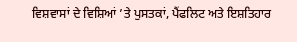ਵਿਸ਼ਵਾਸਾਂ ਦੇ ਵਿਸ਼ਿਆਂ ’ਤੇ ਪੁਸਤਕਾਂ, ਪੈਂਫਲਿਟ ਅਤੇ ਇਸ਼ਤਿਹਾਰ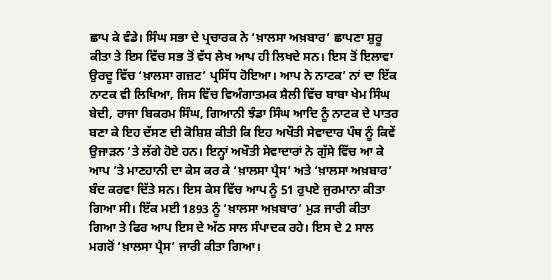ਛਾਪ ਕੇ ਵੰਡੇ। ਸਿੰਘ ਸਭਾ ਦੇ ਪ੍ਰਚਾਰਕ ਨੇ ‘ਖ਼ਾਲਸਾ ਅਖ਼ਬਾਰ’ ਛਾਪਣਾ ਸ਼ੁਰੂ ਕੀਤਾ ਤੇ ਇਸ ਵਿੱਚ ਸਭ ਤੋਂ ਵੱਧ ਲੇਖ ਆਪ ਹੀ ਲਿਖਦੇ ਸਨ। ਇਸ ਤੋਂ ਇਲਾਵਾ ਉਰਦੂ ਵਿੱਚ ‘ਖ਼ਾਲਸਾ ਗਜ਼ਟ’ ਪ੍ਰਸਿੱਧ ਹੋਇਆ। ਆਪ ਨੇ ਨਾਟਕ’ ਨਾਂ ਦਾ ਇੱਕ ਨਾਟਕ ਵੀ ਲਿਖਿਆ, ਜਿਸ ਵਿੱਚ ਵਿਅੰਗਾਤਮਕ ਸ਼ੈਲੀ ਵਿੱਚ ਬਾਬਾ ਖੇਮ ਸਿੰਘ ਬੇਦੀ, ਰਾਜਾ ਬਿਕਰਮ ਸਿੰਘ, ਗਿਆਨੀ ਝੰਡਾ ਸਿੰਘ ਆਦਿ ਨੂੰ ਨਾਟਕ ਦੇ ਪਾਤਰ ਬਣਾ ਕੇ ਇਹ ਦੱਸਣ ਦੀ ਕੋਸ਼ਿਸ਼ ਕੀਤੀ ਕਿ ਇਹ ਅਖੌਤੀ ਸੇਵਾਦਾਰ ਪੰਥ ਨੂੰ ਕਿਵੇਂ ਉਜਾੜਨ ’ਤੇ ਲੱਗੇ ਹੋਏ ਹਨ। ਇਨ੍ਹਾਂ ਅਖੌਤੀ ਸੇਵਾਦਾਰਾਂ ਨੇ ਗੁੱਸੇ ਵਿੱਚ ਆ ਕੇ ਆਪ ’ਤੇ ਮਾਣਹਾਨੀ ਦਾ ਕੇਸ ਕਰ ਕੇ ‘ਖ਼ਾਲਸਾ ਪ੍ਰੈਸ’ ਅਤੇ ‘ਖ਼ਾਲਸਾ ਅਖ਼ਬਾਰ’ ਬੰਦ ਕਰਵਾ ਦਿੱਤੇ ਸਨ। ਇਸ ਕੇਸ ਵਿੱਚ ਆਪ ਨੂੰ 51 ਰੁਪਏ ਜੁਰਮਾਨਾ ਕੀਤਾ ਗਿਆ ਸੀ। ਇੱਕ ਮਈ 1893 ਨੂੰ ‘ਖ਼ਾਲਸਾ ਅਖ਼ਬਾਰ’ ਮੁੜ ਜਾਰੀ ਕੀਤਾ ਗਿਆ ਤੇ ਫਿਰ ਆਪ ਇਸ ਦੇ ਅੱਠ ਸਾਲ ਸੰਪਾਦਕ ਰਹੇ। ਇਸ ਦੇ 2 ਸਾਲ ਮਗਰੋਂ ‘ਖ਼ਾਲਸਾ ਪ੍ਰੈਸ’ ਜਾਰੀ ਕੀਤਾ ਗਿਆ।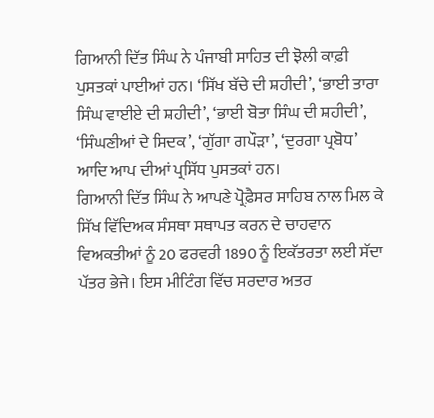ਗਿਆਨੀ ਦਿੱਤ ਸਿੰਘ ਨੇ ਪੰਜਾਬੀ ਸਾਹਿਤ ਦੀ ਝੋਲੀ ਕਾਫ਼ੀ ਪੁਸਤਕਾਂ ਪਾਈਆਂ ਹਨ। ‘ਸਿੱਖ ਬੱਚੇ ਦੀ ਸ਼ਹੀਦੀ’, ‘ਭਾਈ ਤਾਰਾ ਸਿੰਘ ਵਾਈਏ ਦੀ ਸ਼ਹੀਦੀ’, ‘ਭਾਈ ਬੋਤਾ ਸਿੰਘ ਦੀ ਸ਼ਹੀਦੀ’, ‘ਸਿੰਘਣੀਆਂ ਦੇ ਸਿਦਕ’, ‘ਗੁੱਗਾ ਗਪੌੜਾ’, ‘ਦੁਰਗਾ ਪ੍ਰਬੋਧ’ ਆਦਿ ਆਪ ਦੀਆਂ ਪ੍ਰਸਿੱਧ ਪੁਸਤਕਾਂ ਹਨ।
ਗਿਆਨੀ ਦਿੱਤ ਸਿੰਘ ਨੇ ਆਪਣੇ ਪ੍ਰੋਫ਼ੈਸਰ ਸਾਹਿਬ ਨਾਲ ਮਿਲ ਕੇ ਸਿੱਖ ਵਿੱਦਿਅਕ ਸੰਸਥਾ ਸਥਾਪਤ ਕਰਨ ਦੇ ਚਾਹਵਾਨ ਵਿਅਕਤੀਆਂ ਨੂੰ 20 ਫਰਵਰੀ 1890 ਨੂੰ ਇਕੱਤਰਤਾ ਲਈ ਸੱਦਾ ਪੱਤਰ ਭੇਜੇ। ਇਸ ਮੀਟਿੰਗ ਵਿੱਚ ਸਰਦਾਰ ਅਤਰ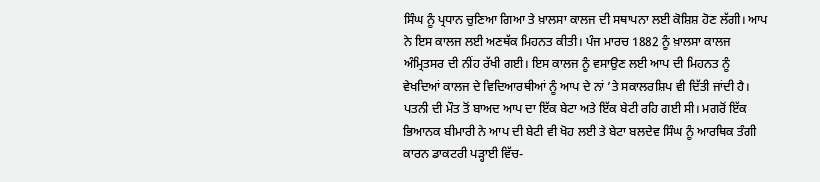ਸਿੰਘ ਨੂੰ ਪ੍ਰਧਾਨ ਚੁਣਿਆ ਗਿਆ ਤੇ ਖ਼ਾਲਸਾ ਕਾਲਜ ਦੀ ਸਥਾਪਨਾ ਲਈ ਕੋਸ਼ਿਸ਼ ਹੋਣ ਲੱਗੀ। ਆਪ ਨੇ ਇਸ ਕਾਲਜ ਲਈ ਅਣਥੱਕ ਮਿਹਨਤ ਕੀਤੀ। ਪੰਜ ਮਾਰਚ 1882 ਨੂੰ ਖ਼ਾਲਸਾ ਕਾਲਜ ਅੰਮ੍ਰਿਤਸਰ ਦੀ ਨੀਂਹ ਰੱਖੀ ਗਈ। ਇਸ ਕਾਲਜ ਨੂੰ ਵਸਾਉਣ ਲਈ ਆਪ ਦੀ ਮਿਹਨਤ ਨੂੰ ਵੇਖਦਿਆਂ ਕਾਲਜ ਦੇ ਵਿਦਿਆਰਥੀਆਂ ਨੂੰ ਆਪ ਦੇ ਨਾਂ ’ਤੇ ਸਕਾਲਰਸ਼ਿਪ ਵੀ ਦਿੱਤੀ ਜਾਂਦੀ ਹੈ। ਪਤਨੀ ਦੀ ਮੌਤ ਤੋਂ ਬਾਅਦ ਆਪ ਦਾ ਇੱਕ ਬੇਟਾ ਅਤੇ ਇੱਕ ਬੇਟੀ ਰਹਿ ਗਈ ਸੀ। ਮਗਰੋਂ ਇੱਕ ਭਿਆਨਕ ਬੀਮਾਰੀ ਨੇ ਆਪ ਦੀ ਬੇਟੀ ਵੀ ਖੋਹ ਲਈ ਤੇ ਬੇਟਾ ਬਲਦੇਵ ਸਿੰਘ ਨੂੰ ਆਰਥਿਕ ਤੰਗੀ ਕਾਰਨ ਡਾਕਟਰੀ ਪੜ੍ਹਾਈ ਵਿੱਚ-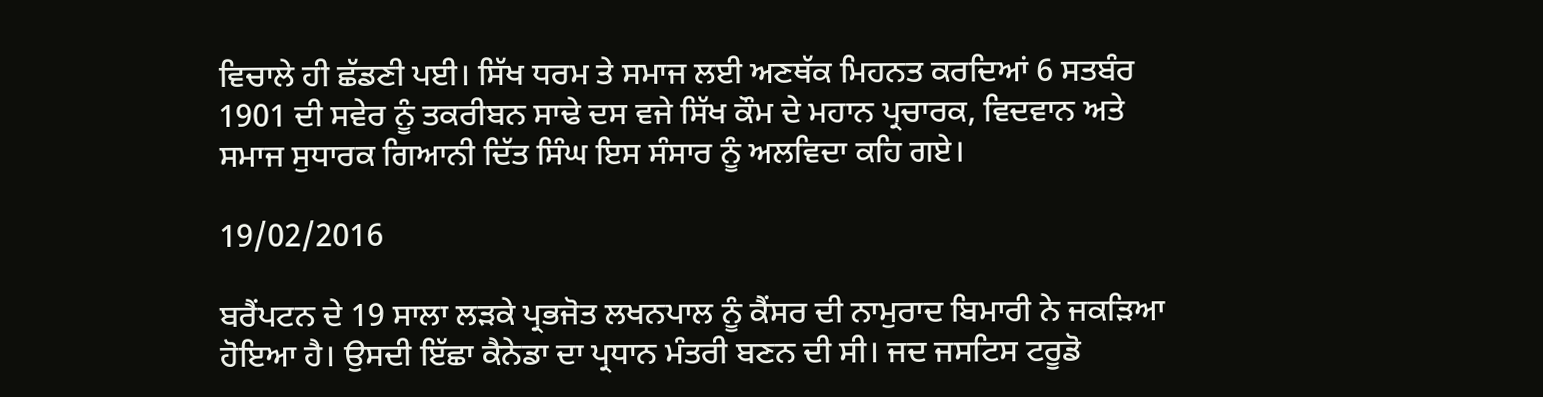ਵਿਚਾਲੇ ਹੀ ਛੱਡਣੀ ਪਈ। ਸਿੱਖ ਧਰਮ ਤੇ ਸਮਾਜ ਲਈ ਅਣਥੱਕ ਮਿਹਨਤ ਕਰਦਿਆਂ 6 ਸਤਬੰਰ 1901 ਦੀ ਸਵੇਰ ਨੂੰ ਤਕਰੀਬਨ ਸਾਢੇ ਦਸ ਵਜੇ ਸਿੱਖ ਕੌਮ ਦੇ ਮਹਾਨ ਪ੍ਰਚਾਰਕ, ਵਿਦਵਾਨ ਅਤੇ ਸਮਾਜ ਸੁਧਾਰਕ ਗਿਆਨੀ ਦਿੱਤ ਸਿੰਘ ਇਸ ਸੰਸਾਰ ਨੂੰ ਅਲਵਿਦਾ ਕਹਿ ਗਏ।

19/02/2016

ਬਰੈਂਪਟਨ ਦੇ 19 ਸਾਲਾ ਲੜਕੇ ਪ੍ਰਭਜੋਤ ਲਖਨਪਾਲ ਨੂੰ ਕੈਂਸਰ ਦੀ ਨਾਮੁਰਾਦ ਬਿਮਾਰੀ ਨੇ ਜਕੜਿਆ ਹੋਇਆ ਹੈ। ਉਸਦੀ ਇੱਛਾ ਕੈਨੇਡਾ ਦਾ ਪ੍ਰਧਾਨ ਮੰਤਰੀ ਬਣਨ ਦੀ ਸੀ। ਜਦ ਜਸਟਿਸ ਟਰੂਡੋ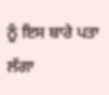ਨੂੰ ਇਸ ਬਾਰੇ ਪਤਾ ਲੱਗਾ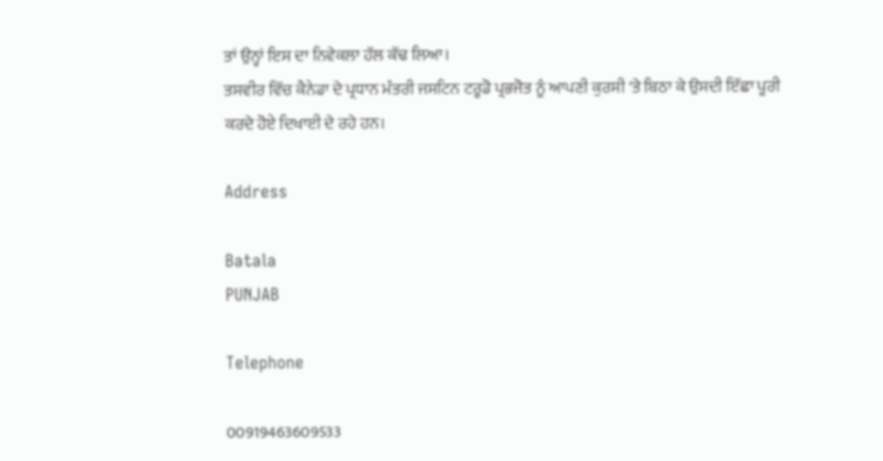ਤਾਂ ਉਨ੍ਹਾਂ ਇਸ ਦਾ ਨਿਵੇਕਲਾ ਹੱਲ ਕੱਢ ਲਿਆ।
ਤਸਵੀਰ ਵਿੱਚ ਕੈਨੇਡਾ ਦੇ ਪ੍ਰਧਾਨ ਮੰਤਰੀ ਜਸਟਿਨ ਟਰੂਡੋ ਪ੍ਰਭਜੋਤ ਨੂੰ ਆਪਣੀ ਕੁਰਸੀ 'ਤੇ ਬਿਠਾ ਕੇ ਉਸਦੀ ਇੱਛਾ ਪੂਰੀ ਕਰਦੇ ਹੋਏ ਦਿਖਾਈ ਦੇ ਰਹੇ ਹਨ।

Address

Batala
PUNJAB

Telephone

00919463609533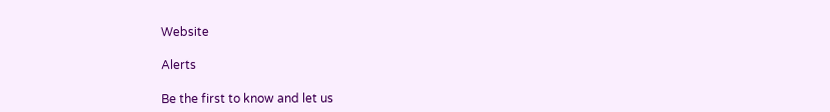Website

Alerts

Be the first to know and let us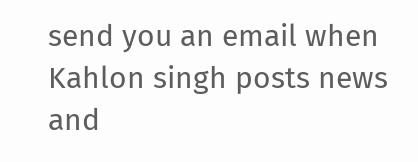send you an email when Kahlon singh posts news and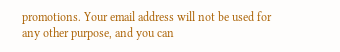promotions. Your email address will not be used for any other purpose, and you can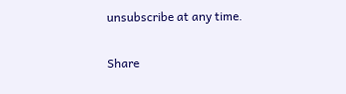unsubscribe at any time.

Share